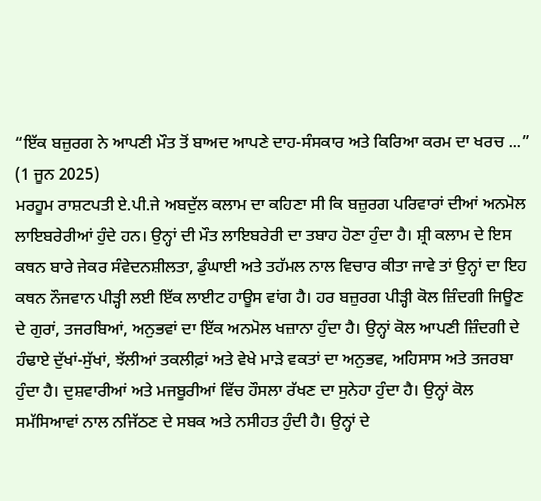“ਇੱਕ ਬਜ਼ੁਰਗ ਨੇ ਆਪਣੀ ਮੌਤ ਤੋਂ ਬਾਅਦ ਆਪਣੇ ਦਾਹ-ਸੰਸਕਾਰ ਅਤੇ ਕਿਰਿਆ ਕਰਮ ਦਾ ਖਰਚ ...”
(1 ਜੂਨ 2025)
ਮਰਹੂਮ ਰਾਸ਼ਟਪਤੀ ਏ.ਪੀ.ਜੇ ਅਬਦੁੱਲ ਕਲਾਮ ਦਾ ਕਹਿਣਾ ਸੀ ਕਿ ਬਜ਼ੁਰਗ ਪਰਿਵਾਰਾਂ ਦੀਆਂ ਅਨਮੋਲ ਲਾਇਬਰੇਰੀਆਂ ਹੁੰਦੇ ਹਨ। ਉਨ੍ਹਾਂ ਦੀ ਮੌਤ ਲਾਇਬਰੇਰੀ ਦਾ ਤਬਾਹ ਹੋਣਾ ਹੁੰਦਾ ਹੈ। ਸ਼੍ਰੀ ਕਲਾਮ ਦੇ ਇਸ ਕਥਨ ਬਾਰੇ ਜੇਕਰ ਸੰਵੇਦਨਸ਼ੀਲਤਾ, ਡੁੰਘਾਈ ਅਤੇ ਤਹੱਮਲ ਨਾਲ ਵਿਚਾਰ ਕੀਤਾ ਜਾਵੇ ਤਾਂ ਉਨ੍ਹਾਂ ਦਾ ਇਹ ਕਥਨ ਨੌਜਵਾਨ ਪੀੜ੍ਹੀ ਲਈ ਇੱਕ ਲਾਈਟ ਹਾਊਸ ਵਾਂਗ ਹੈ। ਹਰ ਬਜ਼ੁਰਗ ਪੀੜ੍ਹੀ ਕੋਲ ਜ਼ਿੰਦਗੀ ਜਿਊਣ ਦੇ ਗੁਰਾਂ, ਤਜਰਬਿਆਂ, ਅਨੁਭਵਾਂ ਦਾ ਇੱਕ ਅਨਮੋਲ ਖਜ਼ਾਨਾ ਹੁੰਦਾ ਹੈ। ਉਨ੍ਹਾਂ ਕੋਲ ਆਪਣੀ ਜ਼ਿੰਦਗੀ ਦੇ ਹੰਢਾਏ ਦੁੱਖਾਂ-ਸੁੱਖਾਂ, ਝੱਲੀਆਂ ਤਕਲੀਫ਼ਾਂ ਅਤੇ ਵੇਖੇ ਮਾੜੇ ਵਕਤਾਂ ਦਾ ਅਨੁਭਵ, ਅਹਿਸਾਸ ਅਤੇ ਤਜਰਬਾ ਹੁੰਦਾ ਹੈ। ਦੁਸ਼ਵਾਰੀਆਂ ਅਤੇ ਮਜਬੂਰੀਆਂ ਵਿੱਚ ਹੌਸਲਾ ਰੱਖਣ ਦਾ ਸੁਨੇਹਾ ਹੁੰਦਾ ਹੈ। ਉਨ੍ਹਾਂ ਕੋਲ ਸਮੱਸਿਆਵਾਂ ਨਾਲ ਨਜਿੱਠਣ ਦੇ ਸਬਕ ਅਤੇ ਨਸੀਹਤ ਹੁੰਦੀ ਹੈ। ਉਨ੍ਹਾਂ ਦੇ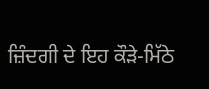ਜ਼ਿੰਦਗੀ ਦੇ ਇਹ ਕੌੜੇ-ਮਿੱਠੇ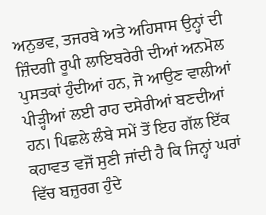ਅਨੁਭਵ, ਤਜਰਬੇ ਅਤੇ ਅਹਿਸਾਸ ਉਨ੍ਹਾਂ ਦੀ ਜ਼ਿੰਦਗੀ ਰੂਪੀ ਲਾਇਬਰੇਰੀ ਦੀਆਂ ਅਨਮੋਲ ਪੁਸਤਕਾਂ ਹੁੰਦੀਆਂ ਹਨ, ਜੋ ਆਉਣ ਵਾਲੀਆਂ ਪੀੜ੍ਹੀਆਂ ਲਈ ਰਾਹ ਦਸੇਰੀਆਂ ਬਣਦੀਆਂ ਹਨ। ਪਿਛਲੇ ਲੰਬੇ ਸਮੇਂ ਤੋਂ ਇਹ ਗੱਲ ਇੱਕ ਕਹਾਵਤ ਵਜੋਂ ਸੁਣੀ ਜਾਂਦੀ ਹੈ ਕਿ ਜਿਨ੍ਹਾਂ ਘਰਾਂ ਵਿੱਚ ਬਜ਼ੁਰਗ ਹੁੰਦੇ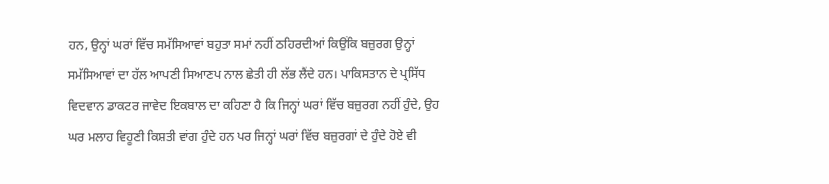ਹਨ, ਉਨ੍ਹਾਂ ਘਰਾਂ ਵਿੱਚ ਸਮੱਸਿਆਵਾਂ ਬਹੁਤਾ ਸਮਾਂ ਨਹੀਂ ਠਹਿਰਦੀਆਂ ਕਿਉਂਕਿ ਬਜ਼ੁਰਗ ਉਨ੍ਹਾਂ ਸਮੱਸਿਆਵਾਂ ਦਾ ਹੱਲ ਆਪਣੀ ਸਿਆਣਪ ਨਾਲ ਛੇਤੀ ਹੀ ਲੱਭ ਲੈਂਦੇ ਹਨ। ਪਾਕਿਸਤਾਨ ਦੇ ਪ੍ਰਸਿੱਧ ਵਿਦਵਾਨ ਡਾਕਟਰ ਜਾਵੇਦ ਇਕਬਾਲ ਦਾ ਕਹਿਣਾ ਹੈ ਕਿ ਜਿਨ੍ਹਾਂ ਘਰਾਂ ਵਿੱਚ ਬਜ਼ੁਰਗ ਨਹੀਂ ਹੁੰਦੇ, ਉਹ ਘਰ ਮਲਾਹ ਵਿਹੂਣੀ ਕਿਸ਼ਤੀ ਵਾਂਗ ਹੁੰਦੇ ਹਨ ਪਰ ਜਿਨ੍ਹਾਂ ਘਰਾਂ ਵਿੱਚ ਬਜ਼ੁਰਗਾਂ ਦੇ ਹੁੰਦੇ ਹੋਏ ਵੀ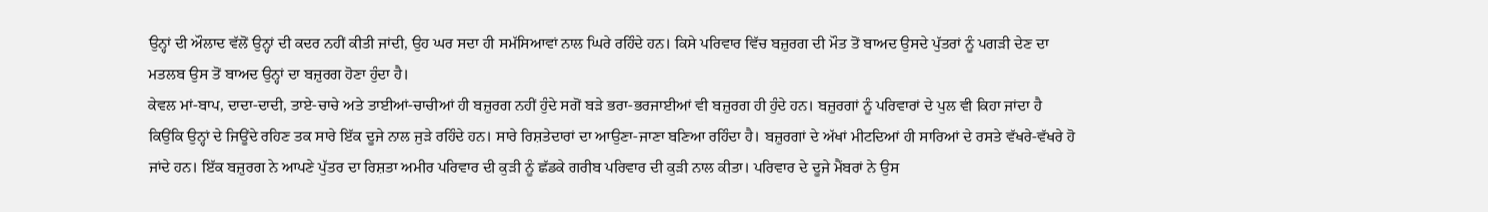ਉਨ੍ਹਾਂ ਦੀ ਔਲਾਦ ਵੱਲੋਂ ਉਨ੍ਹਾਂ ਦੀ ਕਦਰ ਨਹੀਂ ਕੀਤੀ ਜਾਂਦੀ, ਉਹ ਘਰ ਸਦਾ ਹੀ ਸਮੱਸਿਆਵਾਂ ਨਾਲ ਘਿਰੇ ਰਹਿੰਦੇ ਹਨ। ਕਿਸੇ ਪਰਿਵਾਰ ਵਿੱਚ ਬਜ਼ੁਰਗ ਦੀ ਮੌਤ ਤੋਂ ਬਾਅਦ ਉਸਦੇ ਪੁੱਤਰਾਂ ਨੂੰ ਪਗੜੀ ਦੇਣ ਦਾ ਮਤਲਬ ਉਸ ਤੋਂ ਬਾਅਦ ਉਨ੍ਹਾਂ ਦਾ ਬਜ਼ੁਰਗ ਹੋਣਾ ਹੁੰਦਾ ਹੈ।
ਕੇਵਲ ਮਾਂ-ਬਾਪ, ਦਾਦਾ-ਦਾਦੀ, ਤਾਏ-ਚਾਚੇ ਅਤੇ ਤਾਈਆਂ-ਚਾਚੀਆਂ ਹੀ ਬਜ਼ੁਰਗ ਨਹੀਂ ਹੁੰਦੇ ਸਗੋਂ ਬੜੇ ਭਰਾ-ਭਰਜਾਈਆਂ ਵੀ ਬਜ਼ੁਰਗ ਹੀ ਹੁੰਦੇ ਹਨ। ਬਜ਼ੁਰਗਾਂ ਨੂੰ ਪਰਿਵਾਰਾਂ ਦੇ ਪੁਲ ਵੀ ਕਿਹਾ ਜਾਂਦਾ ਹੈ ਕਿਉਂਕਿ ਉਨ੍ਹਾਂ ਦੇ ਜਿਊਂਦੇ ਰਹਿਣ ਤਕ ਸਾਰੇ ਇੱਕ ਦੂਜੇ ਨਾਲ ਜੁੜੇ ਰਹਿੰਦੇ ਹਨ। ਸਾਰੇ ਰਿਸ਼ਤੇਦਾਰਾਂ ਦਾ ਆਉਣਾ-ਜਾਣਾ ਬਣਿਆ ਰਹਿੰਦਾ ਹੈ। ਬਜ਼ੁਰਗਾਂ ਦੇ ਅੱਖਾਂ ਮੀਟਦਿਆਂ ਹੀ ਸਾਰਿਆਂ ਦੇ ਰਸਤੇ ਵੱਖਰੇ-ਵੱਖਰੇ ਹੋ ਜਾਂਦੇ ਹਨ। ਇੱਕ ਬਜ਼ੁਰਗ ਨੇ ਆਪਣੇ ਪੁੱਤਰ ਦਾ ਰਿਸ਼ਤਾ ਅਮੀਰ ਪਰਿਵਾਰ ਦੀ ਕੁੜੀ ਨੂੰ ਛੱਡਕੇ ਗਰੀਬ ਪਰਿਵਾਰ ਦੀ ਕੁੜੀ ਨਾਲ ਕੀਤਾ। ਪਰਿਵਾਰ ਦੇ ਦੂਜੇ ਮੈਂਬਰਾਂ ਨੇ ਉਸ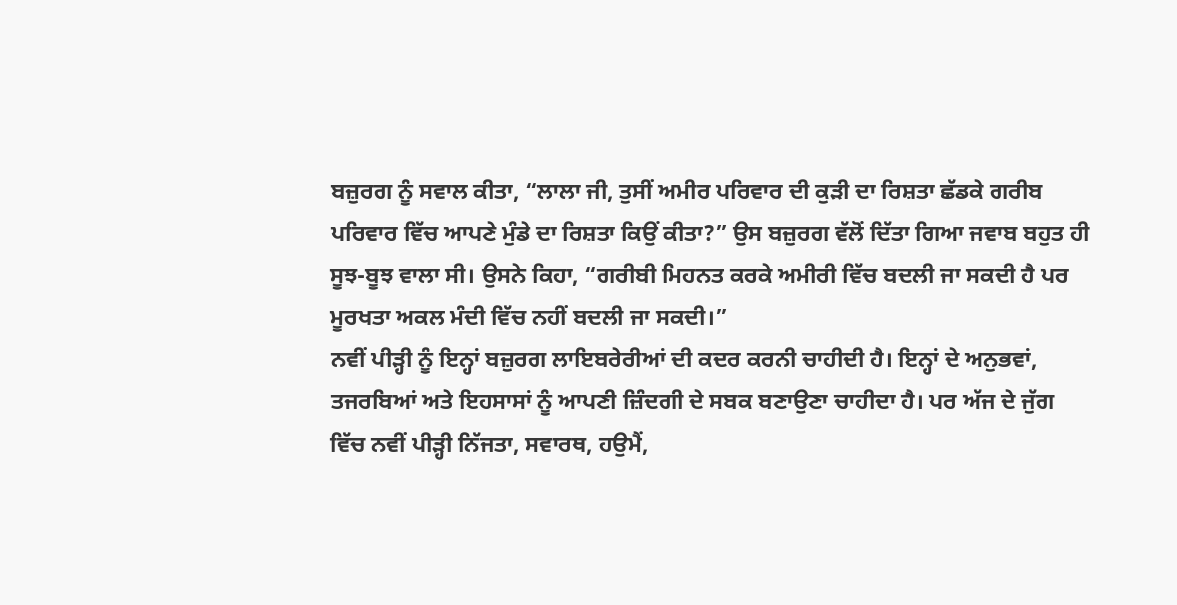ਬਜ਼ੁਰਗ ਨੂੰ ਸਵਾਲ ਕੀਤਾ, “ਲਾਲਾ ਜੀ, ਤੁਸੀਂ ਅਮੀਰ ਪਰਿਵਾਰ ਦੀ ਕੁੜੀ ਦਾ ਰਿਸ਼ਤਾ ਛੱਡਕੇ ਗਰੀਬ ਪਰਿਵਾਰ ਵਿੱਚ ਆਪਣੇ ਮੁੰਡੇ ਦਾ ਰਿਸ਼ਤਾ ਕਿਉਂ ਕੀਤਾ?” ਉਸ ਬਜ਼ੁਰਗ ਵੱਲੋਂ ਦਿੱਤਾ ਗਿਆ ਜਵਾਬ ਬਹੁਤ ਹੀ ਸੂਝ-ਬੂਝ ਵਾਲਾ ਸੀ। ਉਸਨੇ ਕਿਹਾ, “ਗਰੀਬੀ ਮਿਹਨਤ ਕਰਕੇ ਅਮੀਰੀ ਵਿੱਚ ਬਦਲੀ ਜਾ ਸਕਦੀ ਹੈ ਪਰ ਮੂਰਖਤਾ ਅਕਲ ਮੰਦੀ ਵਿੱਚ ਨਹੀਂ ਬਦਲੀ ਜਾ ਸਕਦੀ।”
ਨਵੀਂ ਪੀੜ੍ਹੀ ਨੂੰ ਇਨ੍ਹਾਂ ਬਜ਼ੁਰਗ ਲਾਇਬਰੇਰੀਆਂ ਦੀ ਕਦਰ ਕਰਨੀ ਚਾਹੀਦੀ ਹੈ। ਇਨ੍ਹਾਂ ਦੇ ਅਨੁਭਵਾਂ, ਤਜਰਬਿਆਂ ਅਤੇ ਇਹਸਾਸਾਂ ਨੂੰ ਆਪਣੀ ਜ਼ਿੰਦਗੀ ਦੇ ਸਬਕ ਬਣਾਉਣਾ ਚਾਹੀਦਾ ਹੈ। ਪਰ ਅੱਜ ਦੇ ਜੁੱਗ ਵਿੱਚ ਨਵੀਂ ਪੀੜ੍ਹੀ ਨਿੱਜਤਾ, ਸਵਾਰਥ, ਹਉਮੈਂ,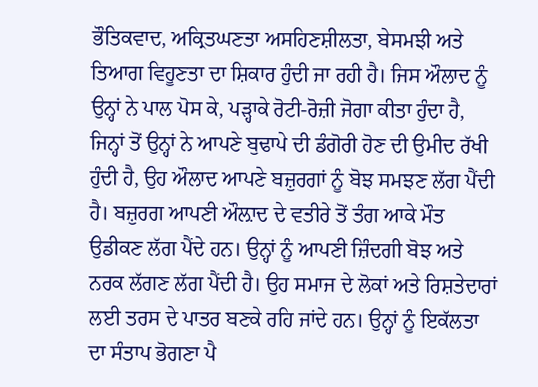ਭੌਤਿਕਵਾਦ, ਅਕ੍ਰਿਤਘਣਤਾ ਅਸਹਿਣਸ਼ੀਲਤਾ, ਬੇਸਮਝੀ ਅਤੇ ਤਿਆਗ ਵਿਹੂਣਤਾ ਦਾ ਸ਼ਿਕਾਰ ਹੁੰਦੀ ਜਾ ਰਹੀ ਹੈ। ਜਿਸ ਔਲਾਦ ਨੂੰ ਉਨ੍ਹਾਂ ਨੇ ਪਾਲ ਪੋਸ ਕੇ, ਪੜ੍ਹਾਕੇ ਰੋਟੀ-ਰੋਜ਼ੀ ਜੋਗਾ ਕੀਤਾ ਹੁੰਦਾ ਹੈ, ਜਿਨ੍ਹਾਂ ਤੋਂ ਉਨ੍ਹਾਂ ਨੇ ਆਪਣੇ ਬੁਢਾਪੇ ਦੀ ਡੰਗੋਰੀ ਹੋਣ ਦੀ ਉਮੀਦ ਰੱਖੀ ਹੁੰਦੀ ਹੈ, ਉਹ ਔਲਾਦ ਆਪਣੇ ਬਜ਼ੁਰਗਾਂ ਨੂੰ ਬੋਝ ਸਮਝਣ ਲੱਗ ਪੈਂਦੀ ਹੈ। ਬਜ਼ੁਰਗ ਆਪਣੀ ਔਲ਼ਾਦ ਦੇ ਵਤੀਰੇ ਤੋਂ ਤੰਗ ਆਕੇ ਮੌਤ ਉਡੀਕਣ ਲੱਗ ਪੈਂਦੇ ਹਨ। ਉਨ੍ਹਾਂ ਨੂੰ ਆਪਣੀ ਜ਼ਿੰਦਗੀ ਬੋਝ ਅਤੇ ਨਰਕ ਲੱਗਣ ਲੱਗ ਪੈਂਦੀ ਹੈ। ਉਹ ਸਮਾਜ ਦੇ ਲੋਕਾਂ ਅਤੇ ਰਿਸ਼ਤੇਦਾਰਾਂ ਲਈ ਤਰਸ ਦੇ ਪਾਤਰ ਬਣਕੇ ਰਹਿ ਜਾਂਦੇ ਹਨ। ਉਨ੍ਹਾਂ ਨੂੰ ਇਕੱਲਤਾ ਦਾ ਸੰਤਾਪ ਭੋਗਣਾ ਪੈ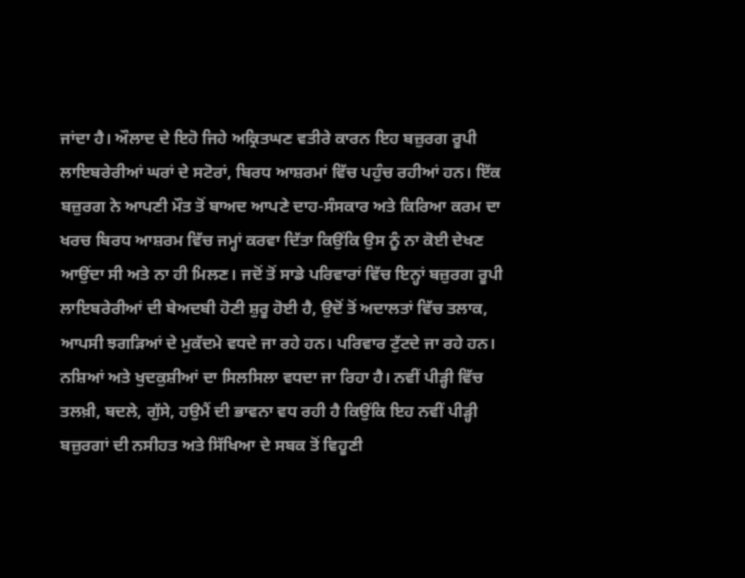ਜਾਂਦਾ ਹੈ। ਔਲਾਦ ਦੇ ਇਹੋ ਜਿਹੇ ਅਕ੍ਰਿਤਘਣ ਵਤੀਰੇ ਕਾਰਨ ਇਹ ਬਜ਼ੁਰਗ ਰੂਪੀ ਲਾਇਬਰੇਰੀਆਂ ਘਰਾਂ ਦੇ ਸਟੋਰਾਂ, ਬਿਰਧ ਆਸ਼ਰਮਾਂ ਵਿੱਚ ਪਹੁੰਚ ਰਹੀਆਂ ਹਨ। ਇੱਕ ਬਜ਼ੁਰਗ ਨੇ ਆਪਣੀ ਮੌਤ ਤੋਂ ਬਾਅਦ ਆਪਣੇ ਦਾਹ-ਸੰਸਕਾਰ ਅਤੇ ਕਿਰਿਆ ਕਰਮ ਦਾ ਖਰਚ ਬਿਰਧ ਆਸ਼ਰਮ ਵਿੱਚ ਜਮ੍ਹਾਂ ਕਰਵਾ ਦਿੱਤਾ ਕਿਉਂਕਿ ਉਸ ਨੂੰ ਨਾ ਕੋਈ ਦੇਖਣ ਆਉਂਦਾ ਸੀ ਅਤੇ ਨਾ ਹੀ ਮਿਲਣ। ਜਦੋਂ ਤੋਂ ਸਾਡੇ ਪਰਿਵਾਰਾਂ ਵਿੱਚ ਇਨ੍ਹਾਂ ਬਜ਼ੁਰਗ ਰੂਪੀ ਲਾਇਬਰੇਰੀਆਂ ਦੀ ਬੇਅਦਬੀ ਹੋਣੀ ਸ਼ੁਰੂ ਹੋਈ ਹੈ, ਉਦੋਂ ਤੋਂ ਅਦਾਲਤਾਂ ਵਿੱਚ ਤਲਾਕ, ਆਪਸੀ ਝਗੜਿਆਂ ਦੇ ਮੁਕੱਦਮੇ ਵਧਦੇ ਜਾ ਰਹੇ ਹਨ। ਪਰਿਵਾਰ ਟੁੱਟਦੇ ਜਾ ਰਹੇ ਹਨ। ਨਸ਼ਿਆਂ ਅਤੇ ਖੁਦਕੁਸ਼ੀਆਂ ਦਾ ਸਿਲਸਿਲਾ ਵਧਦਾ ਜਾ ਰਿਹਾ ਹੈ। ਨਵੀਂ ਪੀੜ੍ਹੀ ਵਿੱਚ ਤਲਖ਼ੀ, ਬਦਲੇ, ਗੁੱਸੇ, ਹਉਮੈਂ ਦੀ ਭਾਵਨਾ ਵਧ ਰਹੀ ਹੈ ਕਿਉਂਕਿ ਇਹ ਨਵੀਂ ਪੀੜ੍ਹੀ ਬਜ਼ੁਰਗਾਂ ਦੀ ਨਸੀਹਤ ਅਤੇ ਸਿੱਖਿਆ ਦੇ ਸਬਕ ਤੋਂ ਵਿਹੂਣੀ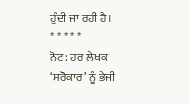ਹੁੰਦੀ ਜਾ ਰਹੀ ਹੈ।
* * * * *
ਨੋਟ: ਹਰ ਲੇਖਕ ‘ਸਰੋਕਾਰ’ ਨੂੰ ਭੇਜੀ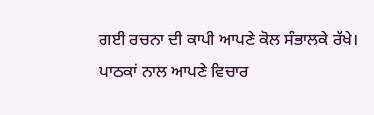ਗਈ ਰਚਨਾ ਦੀ ਕਾਪੀ ਆਪਣੇ ਕੋਲ ਸੰਭਾਲਕੇ ਰੱਖੇ।
ਪਾਠਕਾਂ ਨਾਲ ਆਪਣੇ ਵਿਚਾਰ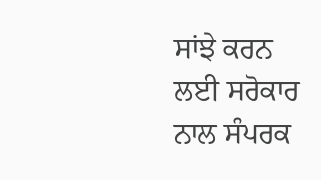ਸਾਂਝੇ ਕਰਨ ਲਈ ਸਰੋਕਾਰ ਨਾਲ ਸੰਪਰਕ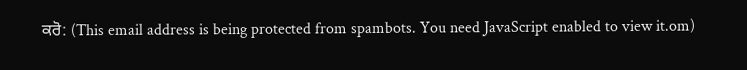ਕਰੋ: (This email address is being protected from spambots. You need JavaScript enabled to view it.om)